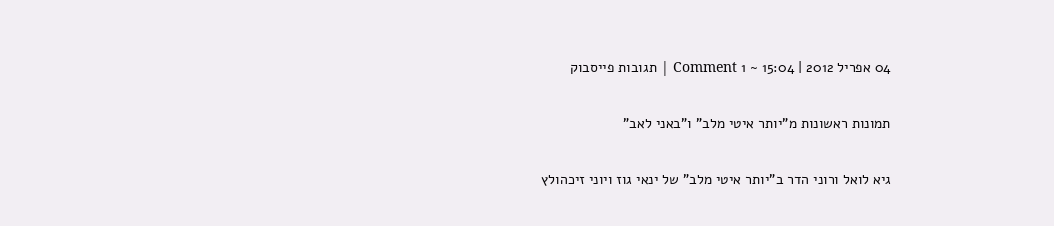04 אפריל 2012 | 15:04 ~ 1 Comment | תגובות פייסבוק

תמונות ראשונות מ"יותר איטי מלב" ו"באני לאב"

גיא לואל ורוני הדר ב"יותר איטי מלב" של ינאי גוז ויוני זיכהולץ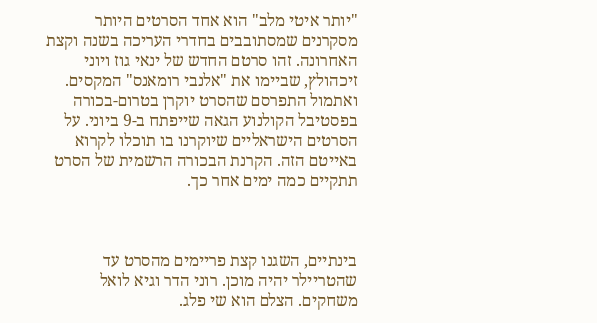"יותר איטי מלב" הוא אחד הסרטים היותר מסקרנים שמסתובבים בחדרי העריכה בשנה וקצת האחרונה. זהו סרטם החדש של ינאי גוז ויוני זיכהולץ, שביימו את "אלנבי רומאנס" המקסים. ואתמול התפרסם שהסרט יוקרן בטרום-בכורה בפסטיבל הקולנוע הגאה שייפתח ב-9 ביוני. על הסרטים הישראליים שיוקרנו בו תוכלו לקרוא באייטם הזה. הקרנת הבכורה הרשמית של הסרט תתקיים כמה ימים אחר כך.



בינתיים, השגנו קצת פריימים מהסרט עד שהטריילר יהיה מוכן. רוני הדר וגיא לואל משחקים. הצלם הוא שי פלג.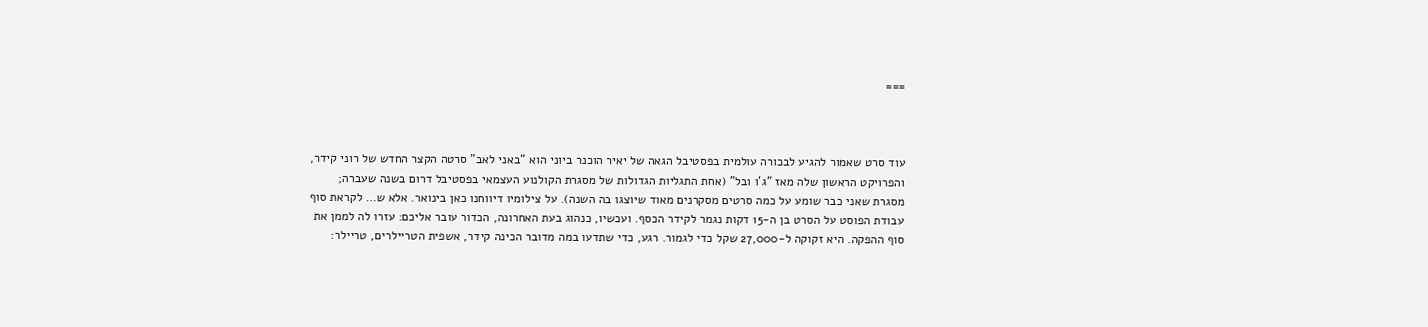===



עוד סרט שאמור להגיע לבכורה עולמית בפסטיבל הגאה של יאיר הוכנר ביוני הוא "באני לאב" סרטה הקצר החדש של רוני קידר, והפרויקט הראשון שלה מאז "ג'ו ובל" (אחת התגליות הגדולות של מסגרת הקולנוע העצמאי בפסטיבל דרום בשנה שעברה; מסגרת שאני כבר שומע על כמה סרטים מסקרנים מאוד שיוצגו בה השנה). על צילומיו דיווחנו כאן בינואר. אלא ש… לקראת סוף עבודת הפוסט על הסרט בן ה-15 דקות נגמר לקידר הכסף. ועכשיו, כנהוג בעת האחרונה, הכדור עובר אליכם: עזרו לה לממן את סוף ההפקה. היא זקוקה ל-27,000 שקל כדי לגמור. רגע, כדי שתדעו במה מדובר הכינה קידר, אשפית הטריילרים, טריילר: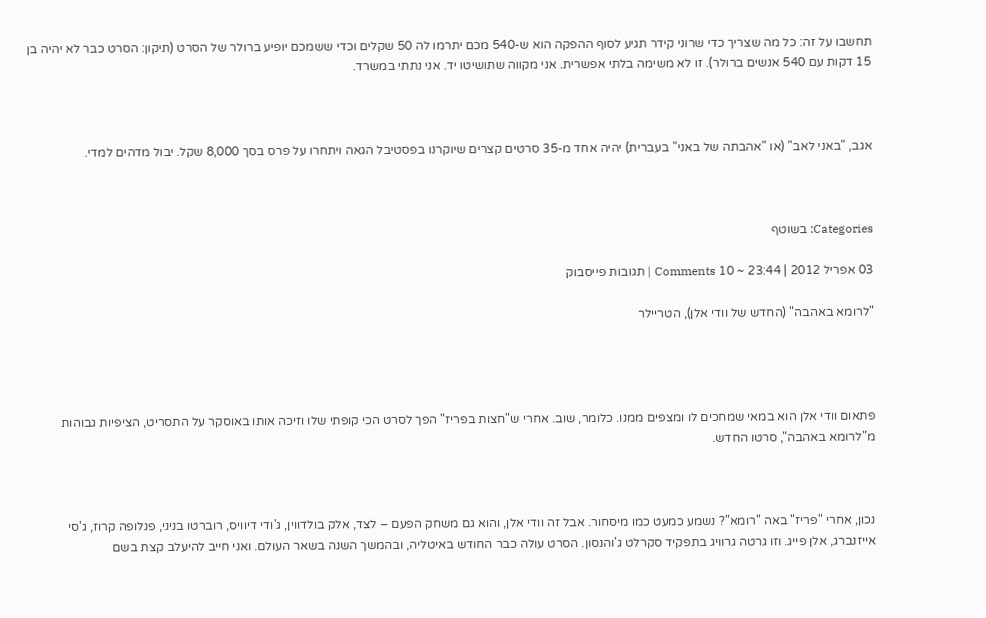תחשבו על זה: כל מה שצריך כדי שרוני קידר תגיע לסוף ההפקה הוא ש-540 מכם יתרמו לה 50 שקלים וכדי ששמכם יופיע ברולר של הסרט (תיקון: הסרט כבר לא יהיה בן 15 דקות עם 540 אנשים ברולר). זו לא משימה בלתי אפשרית. אני מקווה שתושיטו יד. אני נתתי במשרד.



אגב, "באני לאב" (או "אהבתה של באני" בעברית) יהיה אחד מ-35 סרטים קצרים שיוקרנו בפסטיבל הגאה ויתחרו על פרס בסך 8,000 שקל. יבול מדהים למדי.



Categories: בשוטף

03 אפריל 2012 | 23:44 ~ 10 Comments | תגובות פייסבוק

"לרומא באהבה" (החדש של וודי אלן), הטריילר




פתאום וודי אלן הוא במאי שמחכים לו ומצפים ממנו. כלומר, שוב. אחרי ש"חצות בפריז" הפך לסרט הכי קופתי שלו וזיכה אותו באוסקר על התסריט, הציפיות גבוהות מ"לרומא באהבה", סרטו החדש.



נכון, אחרי "פריז" באה "רומא"? נשמע כמעט כמו מיסחור. אבל זה וודי אלן, והוא גם משחק הפעם – לצד, אלק בולדווין, ג'ודי דיוויס, רוברטו בניני, פנלופה קרוז, ג'סי אייזנברג, אלן פייג. וזו גרטה גרוויג בתפקיד סקרלט ג'והנסון. הסרט עולה כבר החודש באיטליה, ובהמשך השנה בשאר העולם. ואני חייב להיעלב קצת בשם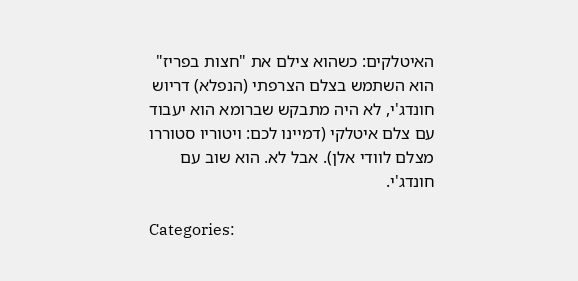האיטלקים: כשהוא צילם את "חצות בפריז" הוא השתמש בצלם הצרפתי (הנפלא) דריוש חונדג'י, לא היה מתבקש שברומא הוא יעבוד עם צלם איטלקי (דמיינו לכם: ויטוריו סטוררו מצלם לוודי אלן). אבל לא. הוא שוב עם חונדג'י.

Categories: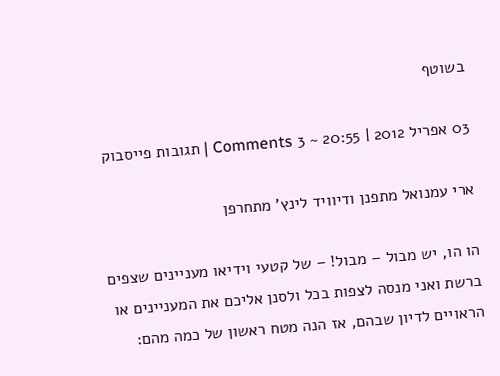בשוטף

03 אפריל 2012 | 20:55 ~ 3 Comments | תגובות פייסבוק

ארי עמנואל מתפנן ודיוויד לינץ' מתחרפן

הו הו, יש מבול – מבול! – של קטעי וידיאו מעניינים שצפים ברשת ואני מנסה לצפות בכל ולסנן אליכם את המעניינים או הראויים לדיון שבהם, אז הנה מטח ראשון של כמה מהם: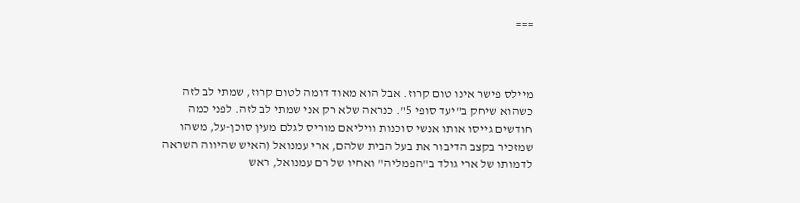===



מיילס פישר אינו טום קרוז. אבל הוא מאוד דומה לטום קרוז, שמתי לב לזה כשהוא שיחק ב"יעד סופי 5". כנראה שלא רק אני שמתי לב לזה. לפני כמה חודשים גייסו אותו אנשי סוכנות וויליאם מוריס לגלם מעין סוכן-על, משהו שמזכיר בקצב הדיבור את בעל הבית שלהם, ארי עמנואל (האיש שהיווה השראה לדמותו של ארי גולד ב"הפמליה" ואחיו של רם עמנואל, ראש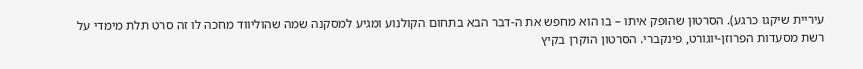עיריית שיקגו כרגע). הסרטון שהופק איתו – בו הוא מחפש את ה-דבר הבא בתחום הקולנוע ומגיע למסקנה שמה שהוליווד מחכה לו זה סרט תלת מימדי על רשת מסעדות הפרוזן-יוגורט, פינקברי. הסרטון הוקרן בקיץ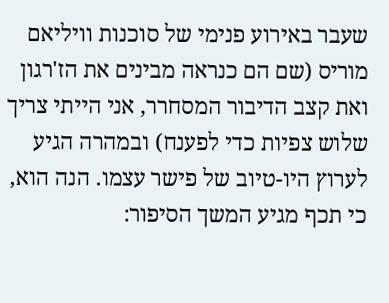שעבר באירוע פנימי של סוכנות וויליאם מוריס (שם הם כנראה מבינים את הז'רגון ואת קצב הדיבור המסחרר, אני הייתי צריך שלוש צפיות כדי לפענח) ובמהרה הגיע לערוץ היו-טיוב של פישר עצמו. הנה הוא, כי תכף מגיע המשך הסיפור: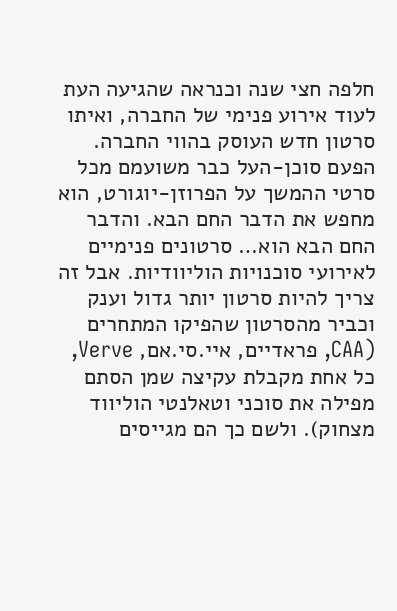חלפה חצי שנה וכנראה שהגיעה העת לעוד אירוע פנימי של החברה, ואיתו סרטון חדש העוסק בהווי החברה. הפעם סוכן-העל כבר משועמם מכל סרטי ההמשך על הפרוזן-יוגורט, הוא מחפש את הדבר החם הבא. והדבר החם הבא הוא… סרטונים פנימיים לאירועי סוכנויות הוליוודיות. אבל זה צריך להיות סרטון יותר גדול וענק וכביר מהסרטון שהפיקו המתחרים (CAA, פראדיים, איי.סי.אם, Verve, כל אחת מקבלת עקיצה שמן הסתם מפילה את סוכני וטאלנטי הוליווד מצחוק). ולשם כך הם מגייסים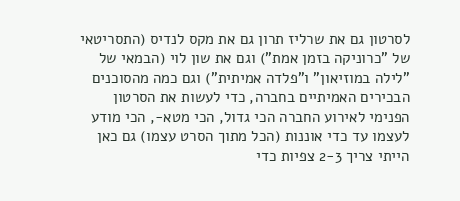לסרטון גם את שרליז תרון גם את מקס לנדיס (התסריטאי של "כרוניקה בזמן אמת") וגם את שון לוי (הבמאי של "לילה במוזיאון" ו"פלדה אמיתית") וגם כמה מהסוכנים הבכירים האמיתיים בחברה, כדי לעשות את הסרטון הפנימי לאירוע החברה הכי גדול, הכי מטא-, הכי מודע לעצמו עד כדי אוננות (הכל מתוך הסרט עצמו) גם כאן הייתי צריך 2-3 צפיות כדי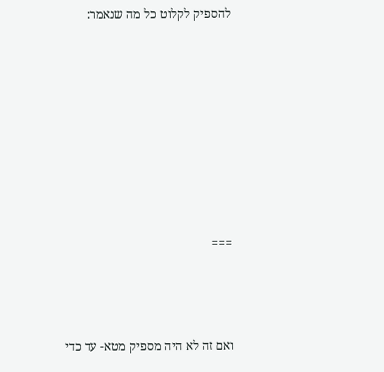להספיק לקלוט כל מה שנאמר:








===



ואם זה לא היה מספיק מטא- עד כדי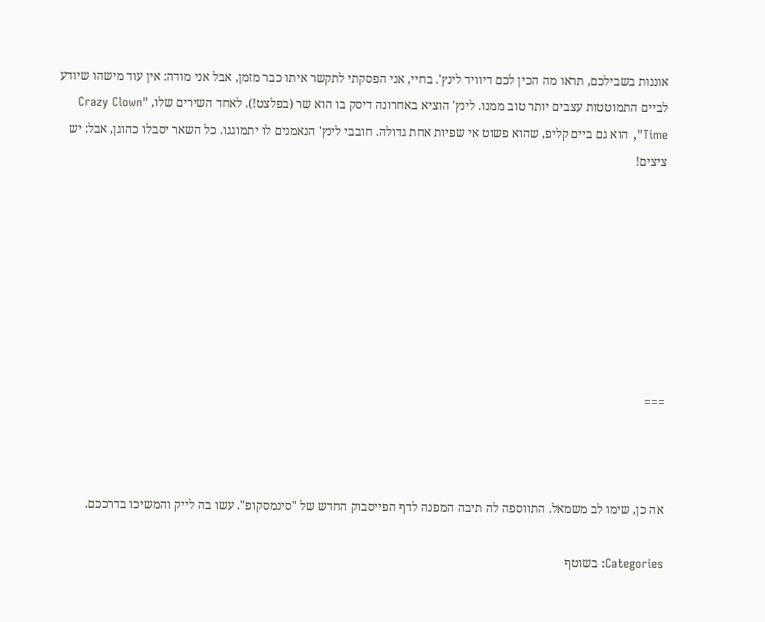אוננות בשבילכם, תראו מה הכין לכם דיוויד לינץ'. בחיי, אני הפסקתי לתקשר איתו כבר מזמן, אבל אני מודה: אין עוד מישהו שיודע לביים התמוטטות עצבים יותר טוב ממנו. לינץ' הוציא באחרונה דיסק בו הוא שר (בפלצט!). לאחד השירים שלו, "Crazy Clown Time", הוא גם ביים קליפ, שהוא פשוט אי שפיות אחת גדולה. חובבי לינץ' הנאמנים לו יתמוגגו. כל השאר יסבלו כהוגן, אבל: יש ציצים!








===



אה כן, שימו לב משמאל. התווספה לה תיבה המפנה לדף הפייסבוק החדש של "סינמסקופ". עשו בה לייק והמשיכו בדרככם.

Categories: בשוטף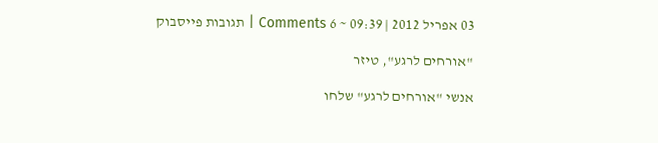03 אפריל 2012 | 09:39 ~ 6 Comments | תגובות פייסבוק

"אורחים לרגע", טיזר

אנשי "אורחים לרגע" שלחו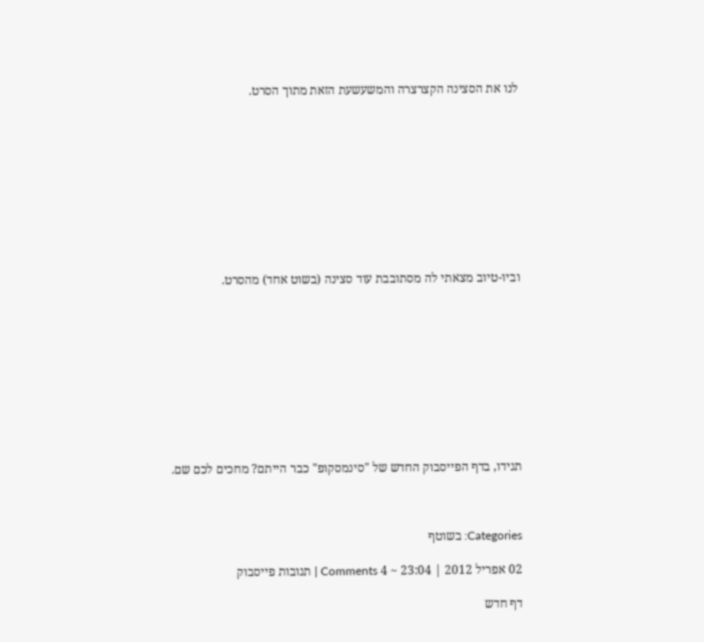לנו את הסצינה הקצרצרה והמשעשעת הזאת מתוך הסרט.










וביו-טיוב מצאתי לה מסתובבת עוד סצינה (בשוט אחד) מהסרט.










תגידו, בדף הפייסבוק החדש של "סינמסקופ" כבר הייתם? מחכים לכם שם.



Categories: בשוטף

02 אפריל 2012 | 23:04 ~ 4 Comments | תגובות פייסבוק

דף חדש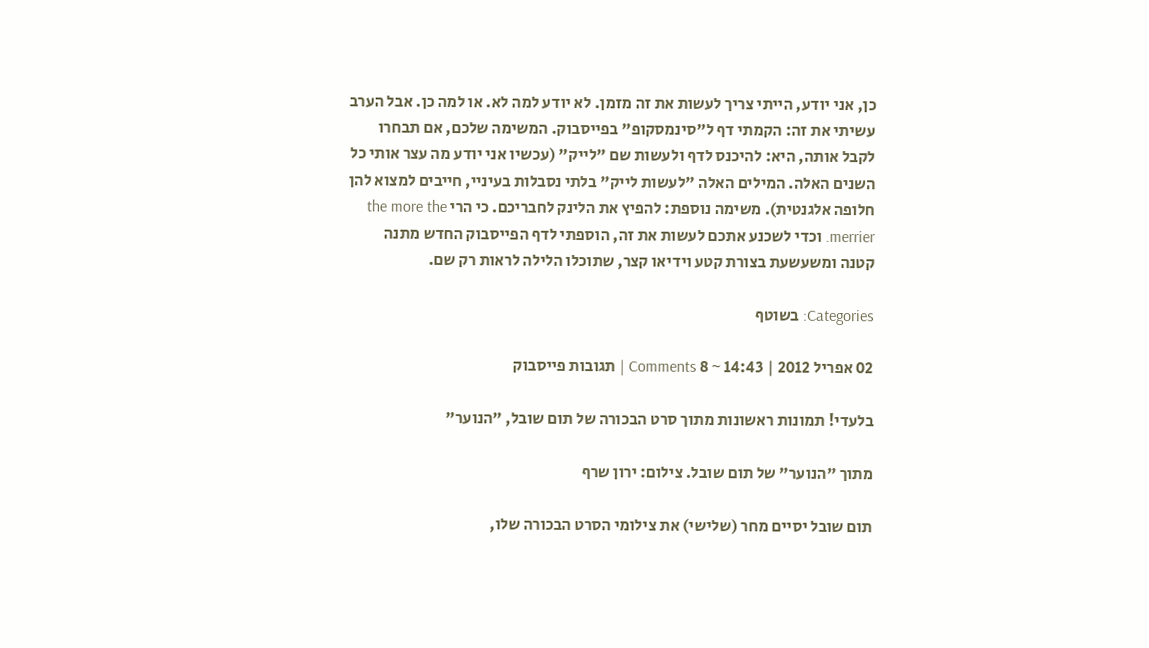כן, אני יודע, הייתי צריך לעשות את זה מזמן. לא יודע למה לא. או למה כן. אבל הערב עשיתי את זה: הקמתי דף ל"סינמסקופ" בפייסבוק. המשימה שלכם, אם תבחרו לקבל אותה, היא: להיכנס לדף ולעשות שם "לייק" (עכשיו אני יודע מה עצר אותי כל השנים האלה. המילים האלה "לעשות לייק" בלתי נסבלות בעיניי, חייבים למצוא להן חלופה אלגנטית). משימה נוספת: להפיץ את הלינק לחבריכם. כי הרי the more the merrier. וכדי לשכנע אתכם לעשות את זה, הוספתי לדף הפייסבוק החדש מתנה קטנה ומשעשעת בצורת קטע וידיאו קצר, שתוכלו הלילה לראות רק שם.

Categories: בשוטף

02 אפריל 2012 | 14:43 ~ 8 Comments | תגובות פייסבוק

בלעדי! תמונות ראשונות מתוך סרט הבכורה של תום שובל, "הנוער"

מתוך "הנוער" של תום שובל. צילום: ירון שרף

תום שובל יסיים מחר (שלישי) את צילומי הסרט הבכורה שלו,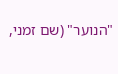"הנוער" (שם זמני,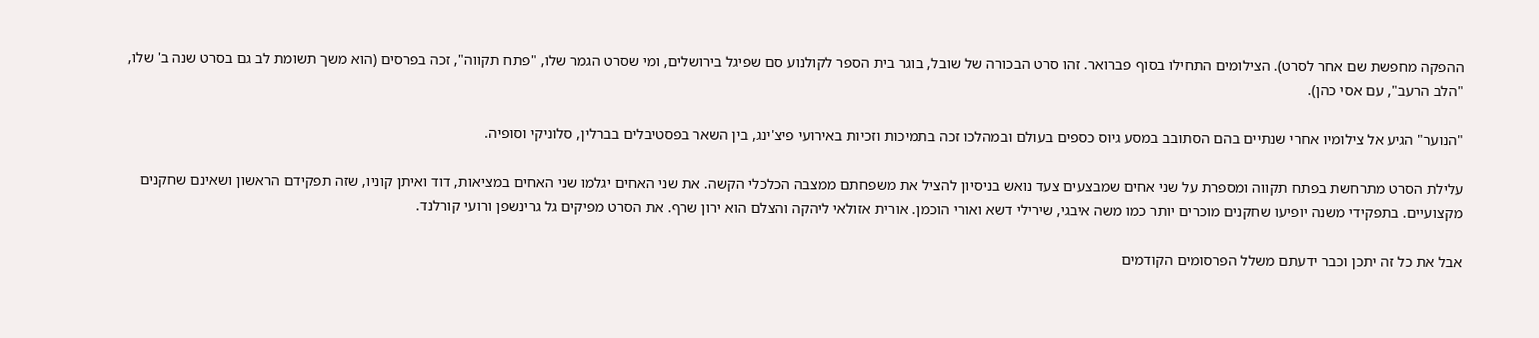ההפקה מחפשת שם אחר לסרט). הצילומים התחילו בסוף פברואר. זהו סרט הבכורה של שובל, בוגר בית הספר לקולנוע סם שפיגל בירושלים, ומי שסרט הגמר שלו, "פתח תקווה", זכה בפרסים (הוא משך תשומת לב גם בסרט שנה ב' שלו, "הלב הרעב", עם אסי כהן).

"הנוער" הגיע אל צילומיו אחרי שנתיים בהם הסתובב במסע גיוס כספים בעולם ובמהלכו זכה בתמיכות וזכיות באירועי פיצ'ינג, בין השאר בפסטיבלים בברלין, סלוניקי וסופיה.

עלילת הסרט מתרחשת בפתח תקווה ומספרת על שני אחים שמבצעים צעד נואש בניסיון להציל את משפחתם ממצבה הכלכלי הקשה. את שני האחים יגלמו שני האחים במציאות, דוד ואיתן קוניו, שזה תפקידם הראשון ושאינם שחקנים מקצועיים. בתפקידי משנה יופיעו שחקנים מוכרים יותר כמו משה איבגי, שירילי דשא ואורי הוכמן. אורית אזולאי ליהקה והצלם הוא ירון שרף. את הסרט מפיקים גל גרינשפן ורועי קורלנד.

אבל את כל זה יתכן וכבר ידעתם משלל הפרסומים הקודמים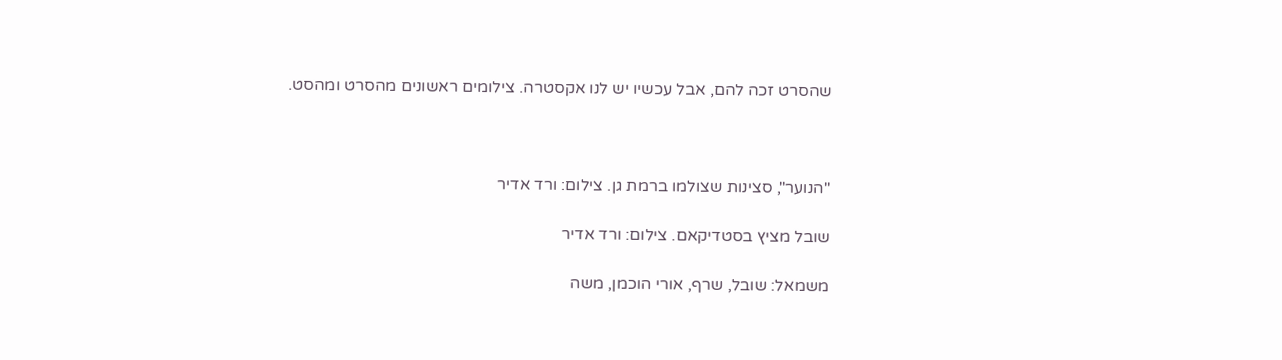שהסרט זכה להם, אבל עכשיו יש לנו אקסטרה. צילומים ראשונים מהסרט ומהסט.



"הנוער", סצינות שצולמו ברמת גן. צילום: ורד אדיר

שובל מציץ בסטדיקאם. צילום: ורד אדיר

משמאל: שובל, שרף, אורי הוכמן, משה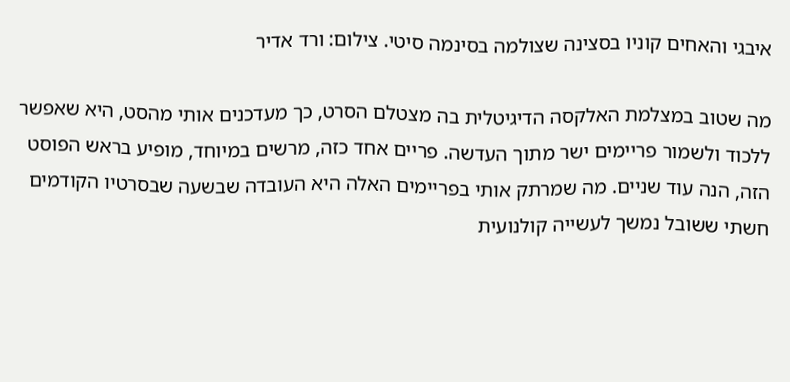איבגי והאחים קוניו בסצינה שצולמה בסינמה סיטי. צילום: ורד אדיר

מה שטוב במצלמת האלקסה הדיגיטלית בה מצטלם הסרט, כך מעדכנים אותי מהסט, היא שאפשר ללכוד ולשמור פריימים ישר מתוך העדשה. פריים אחד כזה, מרשים במיוחד, מופיע בראש הפוסט הזה, הנה עוד שניים. מה שמרתק אותי בפריימים האלה היא העובדה שבשעה שבסרטיו הקודמים חשתי ששובל נמשך לעשייה קולנועית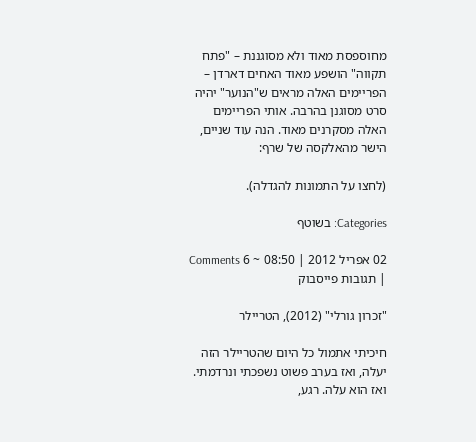מחוספסת מאוד ולא מסוגננת – "פתח תקווה" הושפע מאוד האחים דארדן – הפריימים האלה מראים ש"הנוער" יהיה סרט מסוגנן בהרבה. אותי הפריימים האלה מסקרנים מאוד. הנה עוד שניים, הישר מהאלקסה של שרף:

(לחצו על התמונות להגדלה).

Categories: בשוטף

02 אפריל 2012 | 08:50 ~ 6 Comments | תגובות פייסבוק

"זכרון גורלי" (2012), הטריילר

חיכיתי אתמול כל היום שהטריילר הזה יעלה, ואז בערב פשוט נשפכתי ונרדמתי. ואז הוא עלה. רגע,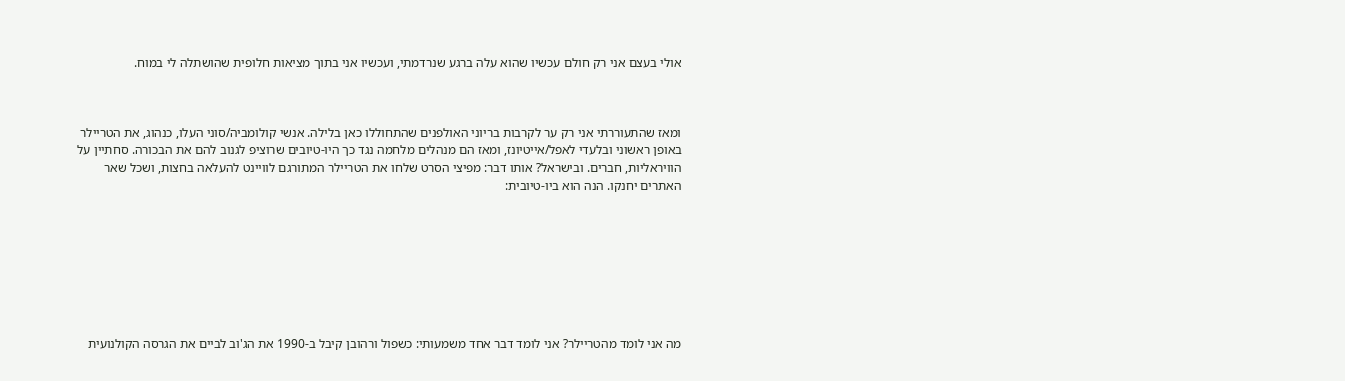אולי בעצם אני רק חולם עכשיו שהוא עלה ברגע שנרדמתי, ועכשיו אני בתוך מציאות חלופית שהושתלה לי במוח.



ומאז שהתעוררתי אני רק ער לקרבות בריוני האולפנים שהתחוללו כאן בלילה. אנשי קולומביה/סוני העלו, כנהוג, את הטריילר באופן ראשוני ובלעדי לאפל/אייטיונז, ומאז הם מנהלים מלחמה נגד כך היו-טיובים שרוציפ לגנוב להם את הבכורה. סחתיין על הוויראליות, חברים. ובישראל? אותו דבר: מפיצי הסרט שלחו את הטריילר המתורגם לוויינט להעלאה בחצות, ושכל שאר האתרים יחנקו. הנה הוא ביו-טיובית:








מה אני לומד מהטריילר? אני לומד דבר אחד משמעותי: כשפול ורהובן קיבל ב-1990 את הג'וב לביים את הגרסה הקולנועית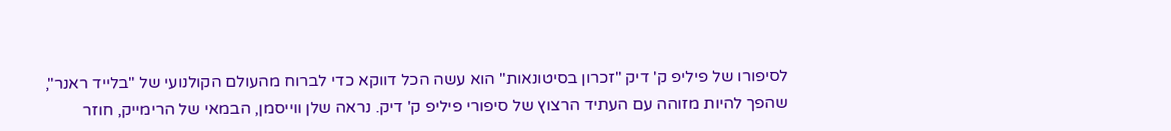לסיפורו של פיליפ ק' דיק "זכרון בסיטונאות" הוא עשה הכל דווקא כדי לברוח מהעולם הקולנועי של "בלייד ראנר", שהפך להיות מזוהה עם העתיד הרצוץ של סיפורי פיליפ ק' דיק. נראה שלן ווייסמן, הבמאי של הרימייק, חוזר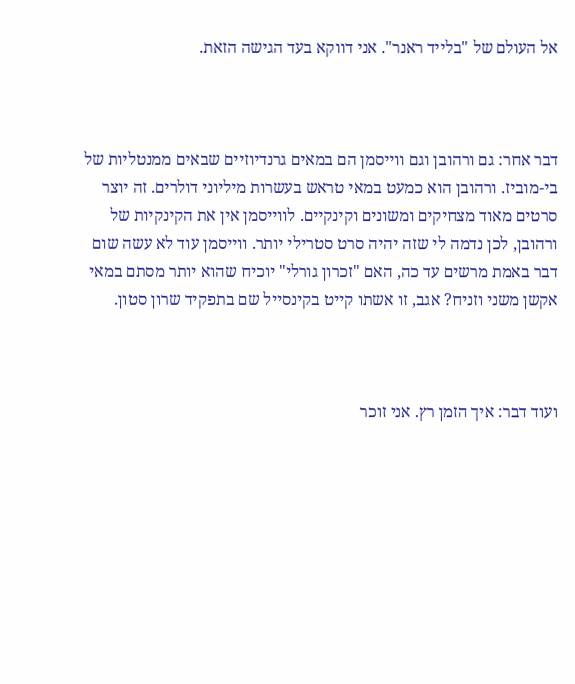אל העולם של "בלייד ראנר". אני דווקא בעד הגישה הזאת.



דבר אחר: גם ורהובן וגם ווייסמן הם במאים גרנדיוזיים שבאים ממנטליות של בי-מוביז. ורהובן הוא כמעט במאי טראש בעשרות מיליוני דולרים. זה יוצר סרטים מאוד מצחיקים ומשונים וקינקיים. לווייסמן אין את הקינקיות של ורהובן, לכן נדמה לי שזה יהיה סרט סטרילי יותר. ווייסמן עוד לא עשה שום דבר באמת מרשים עד כה, האם "זכרון גורלי" יוכיח שהוא יותר מסתם במאי אקשן משני וזניח? אגב, זו אשתו קייט בקינסייל שם בתפקיד שרון סטון.



ועוד דבר: איך הזמן רץ. אני זוכר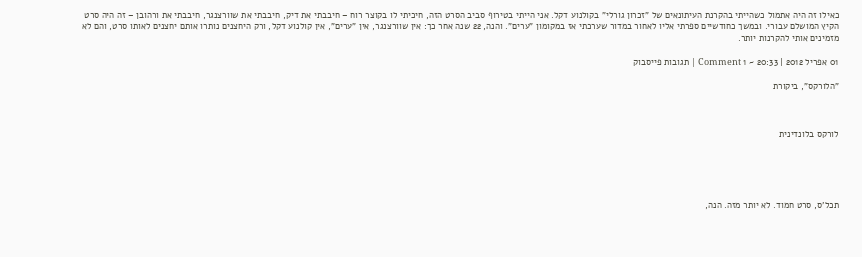כאילו זה היה אתמול כשהייתי בהקרנת העיתונאים של "זכרון גורלי" בקולנוע דקל. אני הייתי בטירוף סביב הסרט הזה, חיכיתי לו בקוצר רוח – חיבבתי את דיק, חיבבתי את שוורצנגר, חיבבתי את ורהובן – זה היה סרט הקיץ המושלם עבורי. ובמשך כחודשיים ספרתי אליו לאחור במדור שערכתי אז במקומון "ערים". והנה, 22 שנה אחר כך: אין שוורצנגר, אין "ערים", אין קולנוע דקל, ורק היחצנים נותרו אותם יחצנים לאותו סרט, והם לא מזמינים אותי להקרנות יותר.

01 אפריל 2012 | 20:33 ~ 1 Comment | תגובות פייסבוק

"הלורקס", ביקורת



לורקס בלונדינית





תכל'ס, סרט חמוד. לא יותר מזה. הנה,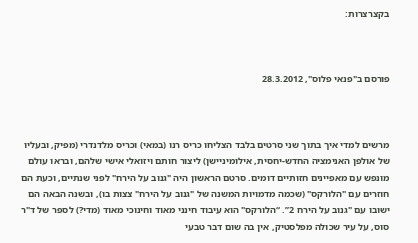בקצרצרות:



פורסם ב"פנאי פלוס", 28.3.2012



מרשים למדי איך בתוך שני סרטים בלבד הצליחו כריס רנו (במאי) וכריס מלדנדרי (מפיק, ובעליו של אולפן האנימציה החדש-יחסית, אילומיניישן) ליצור חותם ויזואלי אישי שלהם, ובראו עולם מונפש עם מאפיינים חזותיים דומים. סרטם הראשון היה "גנוב על הירח" לפני שנתיים, וכעת הם חוזרים עם "הלורקס" (שכמה מדמויות המשנה של "גנוב על הירח" צצות בו), ובשנה הבאה הם ישובו עם "גנוב על הירח 2”. “הלורקס" הוא עיבוד חינני מאוד וחינוכי מאוד (מדי?) לספר של ד"ר סוס, על עיר שכולה מפלסטיק, אין בה שום דבר טבעי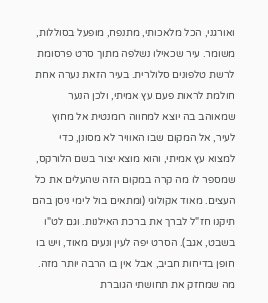ואורגני, הכל מלאכותי, מתנפח, מופעל בסוללות, משומר. עיר שכאילו נשלפה מתוך סרט פרסומת לרשת טלפונים סלולרית. בעיר הזאת נערה אחת חולמת לראות פעם עץ אמיתי, ולכן הנער שמאוהב בה יוצא למחווה רומנטית אל מחוץ לעיר, אל המקום שבו האוויר לא מסונן, כדי למצוא עץ אמיתי, והוא מוצא יצור בשם הלורקס, שמספר לו מה קרה במקום הזה שהעלים את כל העצים. מאוד אקולוגי (ומתאים בול לימי ניסן בהם תיקנו חז"ל לברך את ברכת האילנות. וגם לט"ו בשבט, אגב). הסרט יפה לעין ונעים מאוד, ויש בו חופן בדיחות חביב, אבל אין בו הרבה יותר מזה. מה שמחזק את תחושתי הגוברת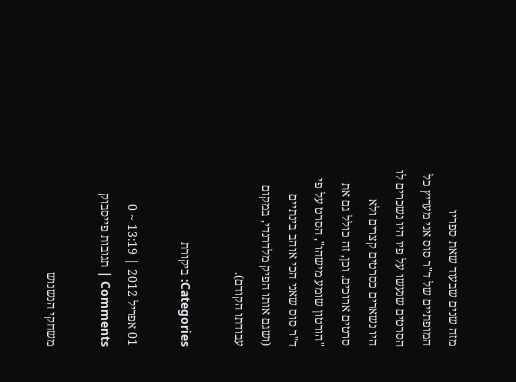מזה שנים שבעוד שאת ספריו המופתיים של ד"ר סוס אני מעריץ כל הסרטים שנעשו על פיו היו נשכרים לו היו נשארים כסרטים קצרים ולא סרטים ארוכים. וכן, זה כולל גם את "הורטון שומע מישהו", הסרט על פי ד"ר סוס שאני הכי אוהב בינתיים (ושגם אותו הפיק מלדרנדי, במקום עבודתו הקודם).

Categories: ביקורת

01 אפריל 2012 | 13:19 ~ 0 Comments | תגובות פייסבוק

משחקי הנשנוש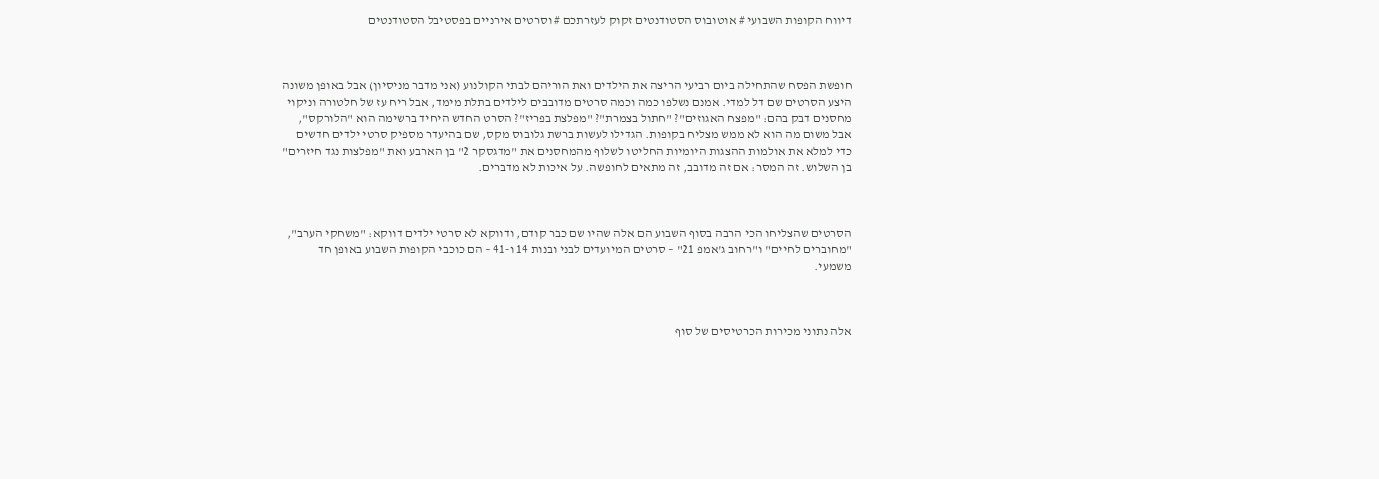דיווח הקופות השבועי # אוטובוס הסטודנטים זקוק לעזרתכם # וסרטים אירניים בפסטיבל הסטודנטים



חופשת הפסח שהתחילה ביום רביעי הריצה את הילדים ואת הוריהם לבתי הקולנוע (אני מדבר מניסיון) אבל באופן משונה היצע הסרטים שם דל למדי. אמנם נשלפו כמה וכמה סרטים מדובבים לילדים בתלת מימד, אבל ריח עז של חלטורה וניקוי מחסנים דבק בהם: "מפצח האגוזים"? "חתול בצמרת"? "מפלצת בפריז"? הסרט החדש היחיד ברשימה הוא "הלורקס", אבל משום מה הוא לא ממש מצליח בקופות. הגדילו לעשות ברשת גלובוס מקס, שם בהיעדר מספיק סרטי ילדים חדשים כדי למלא את אולמות ההצגות היומיות החליטו לשלוף מהמחסנים את "מדגסקר 2" בן הארבע ואת "מפלצות נגד חיזרים" בן השלוש. זה המסר: אם זה מדובב, זה מתאים לחופשה. על איכות לא מדברים.



הסרטים שהצליחו הכי הרבה בסוף השבוע הם אלה שהיו שם כבר קודם, ודווקא לא סרטי ילדים דווקא: "משחקי הערב", "מחוברים לחיים" ו"רחוב ג'אמפ 21" – סרטים המיועדים לבני ובנות 14 ו-41 – הם כוכבי הקופות השבוע באופן חד משמעי.



אלה נתוני מכירות הכרטיסים של סוף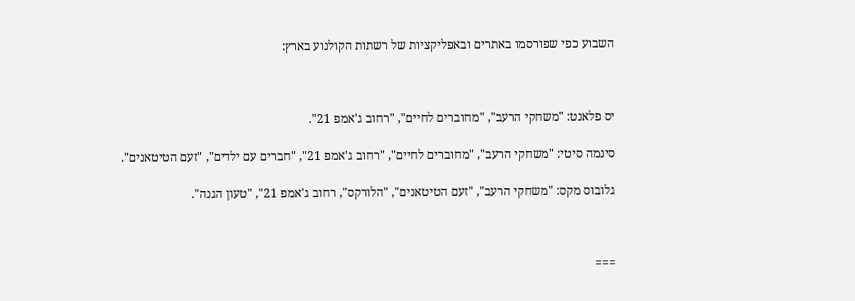השבוע כפי שפורסמו באתרים ובאפליקציות של רשתות הקולנוע בארץ:



יס פלאנט: "משחקי הרעב", "מחוברים לחיים", "רחוב ג'אמפ 21".

סינמה סיטי: "משחקי הרעב", "מחוברים לחיים", "רחוב ג'אמפ 21", "חברים עם ילדים", "זעם הטיטאנים".

גלובוס מקס: "משחקי הרעב", "זעם הטיטאנים", "הלורקס", רחוב ג'אמפ 21", "טעון הגנה".



===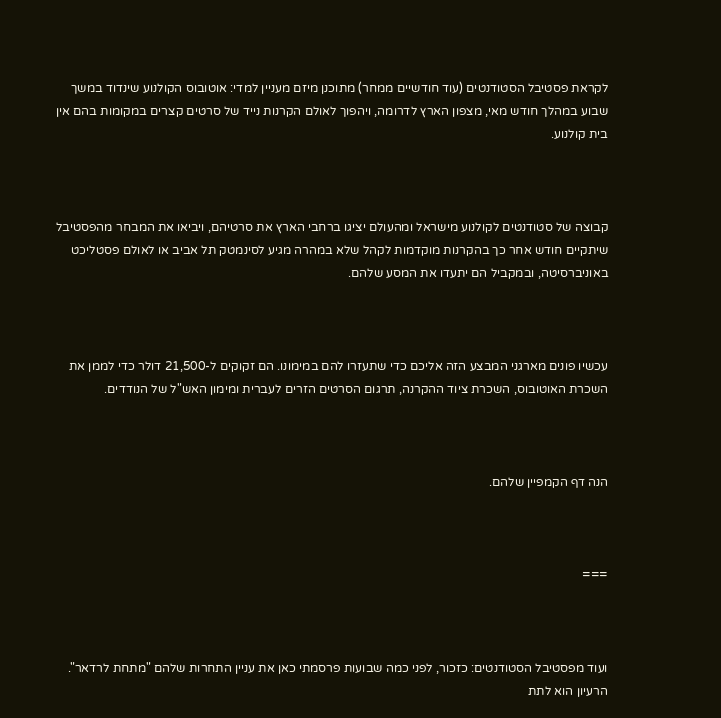לקראת פסטיבל הסטודנטים (עוד חודשיים ממחר) מתוכנן מיזם מעניין למדי: אוטובוס הקולנוע שינדוד במשך שבוע במהלך חודש מאי, מצפון הארץ לדרומה, ויהפוך לאולם הקרנות נייד של סרטים קצרים במקומות בהם אין בית קולנוע.



קבוצה של סטודנטים לקולנוע מישראל ומהעולם יציגו ברחבי הארץ את סרטיהם, ויביאו את המבחר מהפסטיבל שיתקיים חודש אחר כך בהקרנות מוקדמות לקהל שלא במהרה מגיע לסינמטק תל אביב או לאולם פסטליכט באוניברסיטה, ובמקביל הם יתעדו את המסע שלהם.



עכשיו פונים מארגני המבצע הזה אליכם כדי שתעזרו להם במימונו. הם זקוקים ל-21,500 דולר כדי לממן את השכרת האוטובוס, השכרת ציוד ההקרנה, תרגום הסרטים הזרים לעברית ומימון האש"ל של הנודדים.



הנה דף הקמפיין שלהם.



===



ועוד מפסטיבל הסטודנטים: כזכור, לפני כמה שבועות פרסמתי כאן את עניין התחרות שלהם "מתחת לרדאר". הרעיון הוא לתת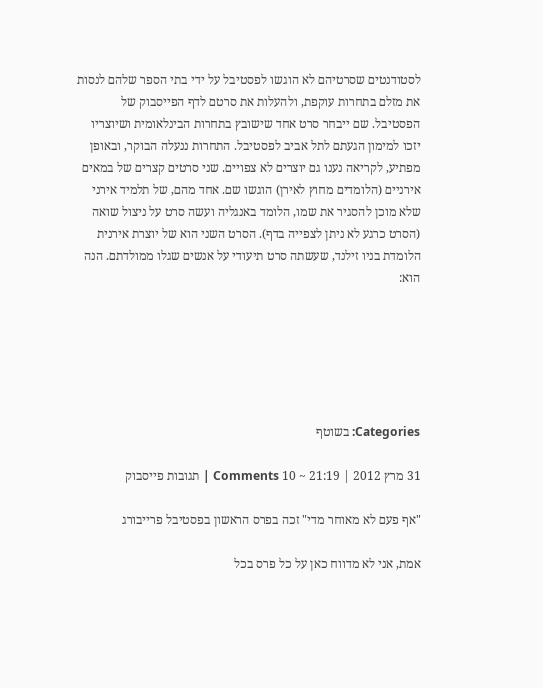לסטודנטים שסרטיהם לא הוגשו לפסטיבל על ידי בתי הספר שלהם לנסות את מזלם בתחרות עוקפת, ולהעלות את סרטם לדף הפייסבוק של הפסטיבל. שם ייבחר סרט אחד שישובץ בתחרות הבינלאומית ושיוצריו יזכו למימון הגעתם לתל אביב לפסטיבל. התחרות ננעלה הבוקר, ובאופן מפתיע, לקריאה נענו גם יוצרים לא צפויים. שני סרטים קצרים של במאים אירניים (הלומדים מחוץ לאירן) הוגשו שם. אחד מהם, של תלמיד אירני שלא מוכן להסגיר את שמו, הלומד באנגליה ועשה סרט על ניצול שואה (הסרט כרגע לא ניתן לצפייה בדף). הסרט השני הוא של יוצרת אירנית הלומדת בניו זילנד, שעשתה סרט תיעודי על אנשים שגלו ממולדתם. הנה הוא:






Categories: בשוטף

31 מרץ 2012 | 21:19 ~ 10 Comments | תגובות פייסבוק

"אף פעם לא מאוחר מדי" זכה בפרס הראשון בפסטיבל פרייבורג

אמת, אני לא מדווח כאן על כל פרס בכל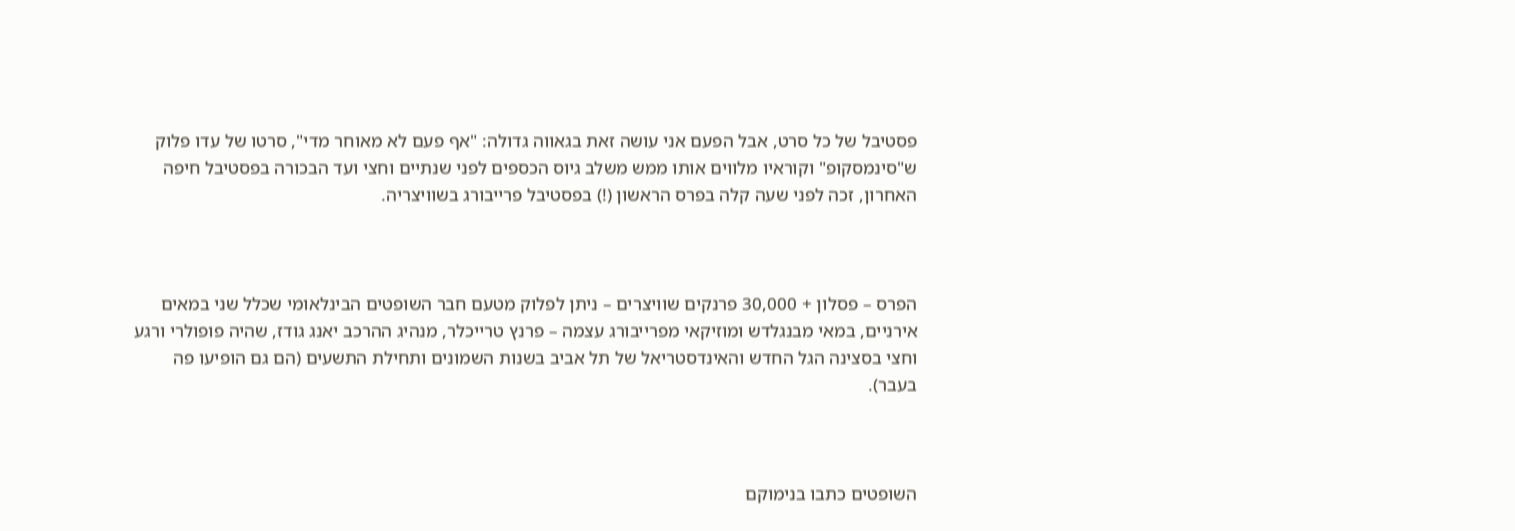פסטיבל של כל סרט, אבל הפעם אני עושה זאת בגאווה גדולה: "אף פעם לא מאוחר מדי", סרטו של עדו פלוק ש"סינמסקופ" וקוראיו מלווים אותו ממש משלב גיוס הכספים לפני שנתיים וחצי ועד הבכורה בפסטיבל חיפה האחרון, זכה לפני שעה קלה בפרס הראשון (!) בפסטיבל פרייבורג בשוויצריה.



הפרס – פסלון + 30,000 פרנקים שוויצרים – ניתן לפלוק מטעם חבר השופטים הבינלאומי שכלל שני במאים אירניים, במאי מבנגלדש ומוזיקאי מפרייבורג עצמה – פרנץ טרייכלר, מנהיג ההרכב יאנג גודז, שהיה פופולרי ורגע וחצי בסצינה הגל החדש והאינדסטריאל של תל אביב בשנות השמונים ותחילת התשעים (הם גם הופיעו פה בעבר).



השופטים כתבו בנימוקם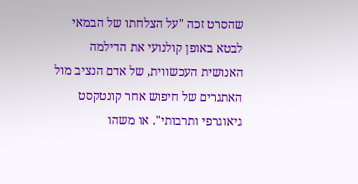שהסרט זכה "על הצלחתו של הבמאי לבטא באופן קולנועי את הדילמה האנושית העכשווית, של אדם הנציב מול האתגרים של חיפוש אחר קונטקסט גיאוגרפי ותרבותי". או משהו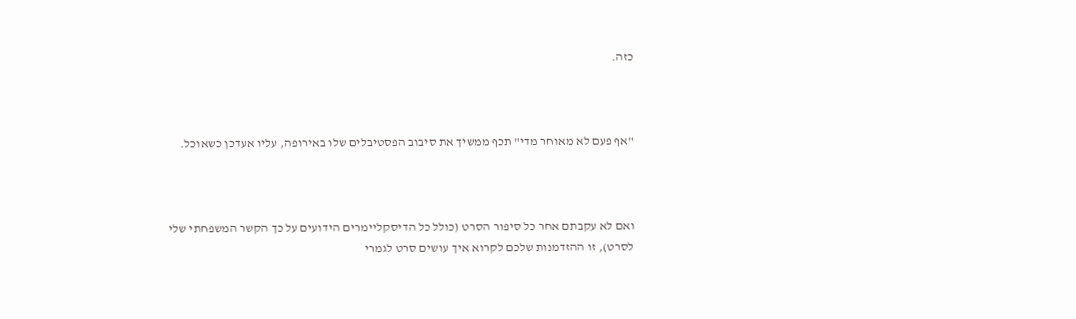כזה.



"אף פעם לא מאוחר מדי" תכף ממשיך את סיבוב הפסטיבלים שלו באירופה, עליו אעדכן כשאוכל.



ואם לא עקבתם אחר כל סיפור הסרט (כולל כל הדיסקליימרים הידועים על כך הקשר המשפחתי שלי לסרט), זו ההזדמנות שלכם לקרוא איך עושים סרט לגמרי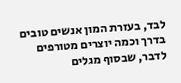לבד, בעזרת המון אנשים טובים בדרך וכמה יוצרים מטורפים לדבר, שבסוף מגלים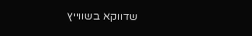שדווקא בשווייץ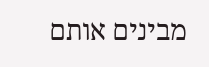מבינים אותם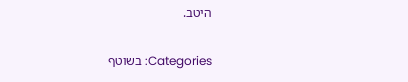היטב.

Categories: בשוטף